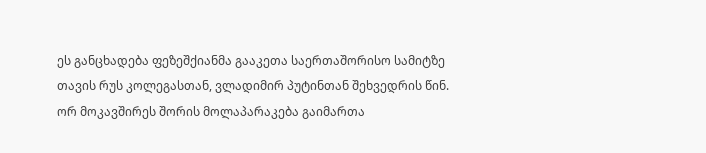ეს განცხადება ფეზეშქიანმა გააკეთა საერთაშორისო სამიტზე თავის რუს კოლეგასთან, ვლადიმირ პუტინთან შეხვედრის წინ.
ორ მოკავშირეს შორის მოლაპარაკება გაიმართა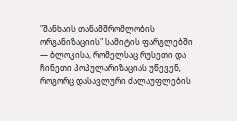"შანხაის თანამშრომლობის ორგანიზაციის" სამიტის ფარგლებში — ბლოკისა, რომელსაც რუსეთი და ჩინეთი პოპულარიზაციას უწევენ, როგორც დასავლური ძალაუფლების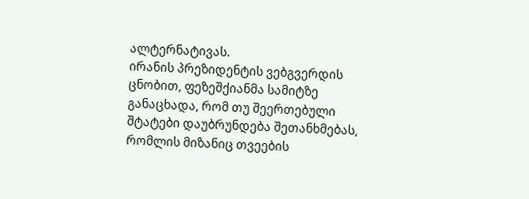ალტერნატივას.
ირანის პრეზიდენტის ვებგვერდის ცნობით, ფეზეშქიანმა სამიტზე განაცხადა, რომ თუ შეერთებული შტატები დაუბრუნდება შეთანხმებას, რომლის მიზანიც თვეების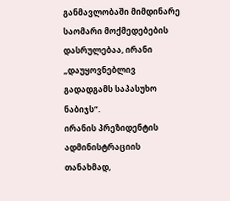განმავლობაში მიმდინარე საომარი მოქმედებების დასრულებაა, ირანი „დაუყოვნებლივ გადადგამს საპასუხო ნაბიჯს“.
ირანის პრეზიდენტის ადმინისტრაციის თანახმად,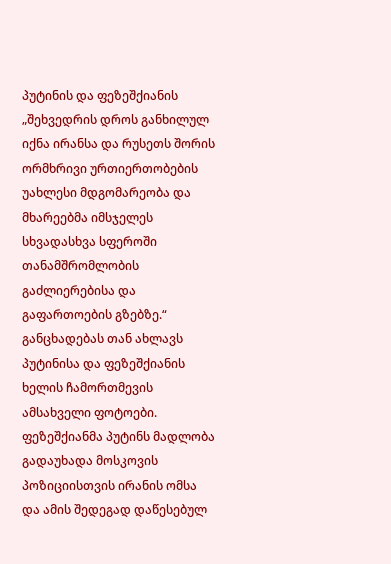პუტინის და ფეზეშქიანის „შეხვედრის დროს განხილულ იქნა ირანსა და რუსეთს შორის ორმხრივი ურთიერთობების უახლესი მდგომარეობა და მხარეებმა იმსჯელეს სხვადასხვა სფეროში თანამშრომლობის გაძლიერებისა და გაფართოების გზებზე.“
განცხადებას თან ახლავს პუტინისა და ფეზეშქიანის ხელის ჩამორთმევის ამსახველი ფოტოები.
ფეზეშქიანმა პუტინს მადლობა გადაუხადა მოსკოვის პოზიციისთვის ირანის ომსა და ამის შედეგად დაწესებულ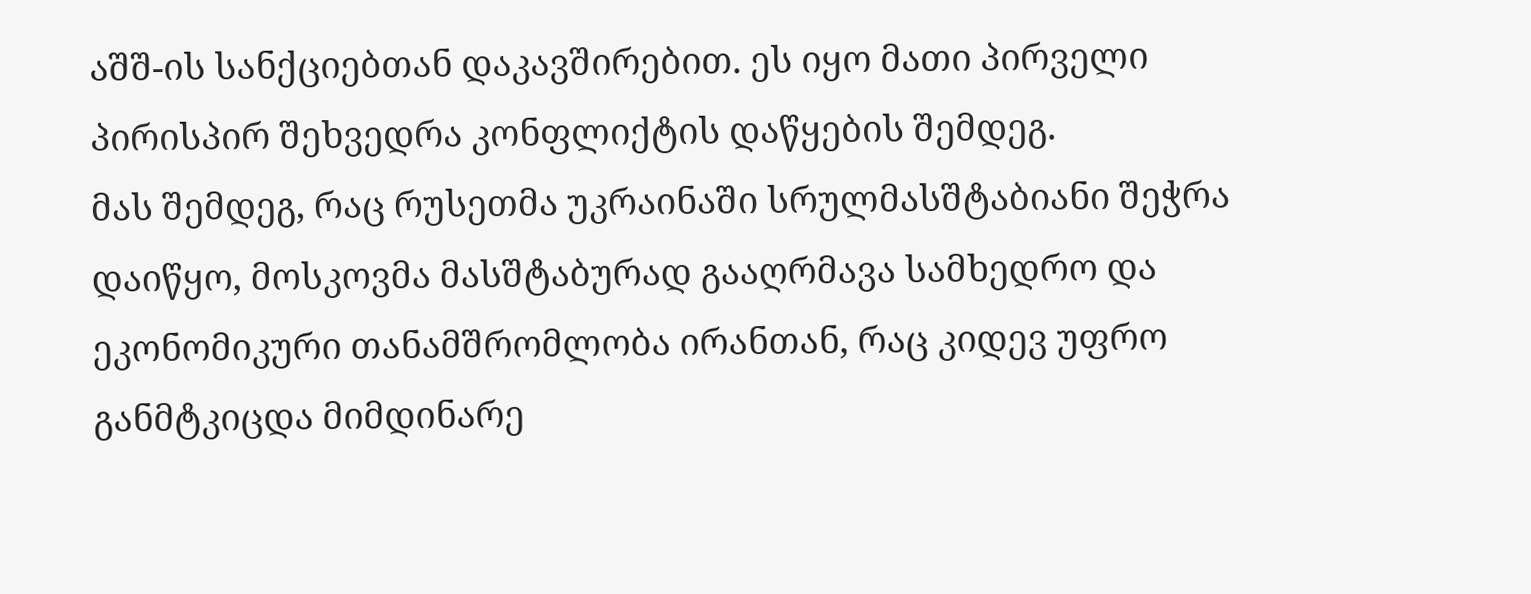აშშ-ის სანქციებთან დაკავშირებით. ეს იყო მათი პირველი პირისპირ შეხვედრა კონფლიქტის დაწყების შემდეგ.
მას შემდეგ, რაც რუსეთმა უკრაინაში სრულმასშტაბიანი შეჭრა დაიწყო, მოსკოვმა მასშტაბურად გააღრმავა სამხედრო და ეკონომიკური თანამშრომლობა ირანთან, რაც კიდევ უფრო განმტკიცდა მიმდინარე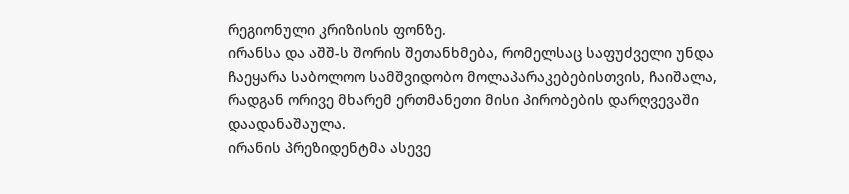რეგიონული კრიზისის ფონზე.
ირანსა და აშშ-ს შორის შეთანხმება, რომელსაც საფუძველი უნდა ჩაეყარა საბოლოო სამშვიდობო მოლაპარაკებებისთვის, ჩაიშალა, რადგან ორივე მხარემ ერთმანეთი მისი პირობების დარღვევაში დაადანაშაულა.
ირანის პრეზიდენტმა ასევე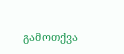გამოთქვა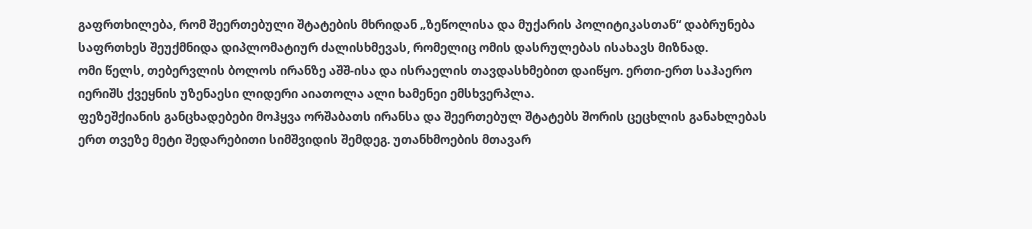გაფრთხილება, რომ შეერთებული შტატების მხრიდან „ზეწოლისა და მუქარის პოლიტიკასთან“ დაბრუნება საფრთხეს შეუქმნიდა დიპლომატიურ ძალისხმევას, რომელიც ომის დასრულებას ისახავს მიზნად.
ომი წელს, თებერვლის ბოლოს ირანზე აშშ-ისა და ისრაელის თავდასხმებით დაიწყო. ერთი-ერთ საჰაერო იერიშს ქვეყნის უზენაესი ლიდერი აიათოლა ალი ხამენეი ემსხვერპლა.
ფეზეშქიანის განცხადებები მოჰყვა ორშაბათს ირანსა და შეერთებულ შტატებს შორის ცეცხლის განახლებას ერთ თვეზე მეტი შედარებითი სიმშვიდის შემდეგ. უთანხმოების მთავარ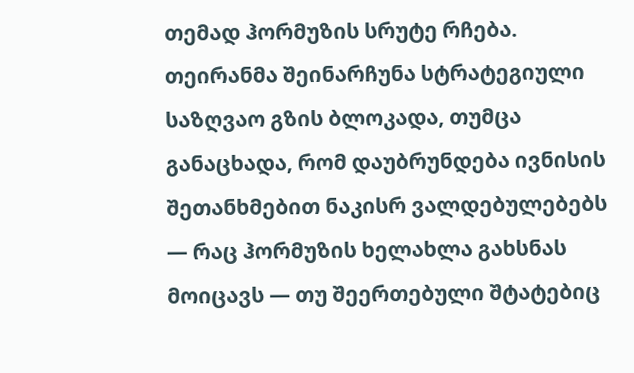თემად ჰორმუზის სრუტე რჩება.
თეირანმა შეინარჩუნა სტრატეგიული საზღვაო გზის ბლოკადა, თუმცა განაცხადა, რომ დაუბრუნდება ივნისის შეთანხმებით ნაკისრ ვალდებულებებს — რაც ჰორმუზის ხელახლა გახსნას მოიცავს — თუ შეერთებული შტატებიც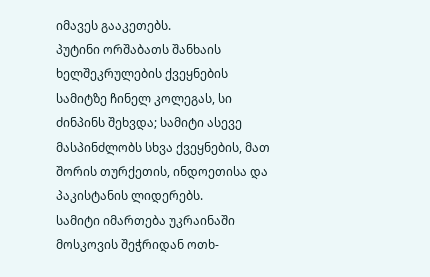იმავეს გააკეთებს.
პუტინი ორშაბათს შანხაის ხელშეკრულების ქვეყნების სამიტზე ჩინელ კოლეგას, სი ძინპინს შეხვდა; სამიტი ასევე მასპინძლობს სხვა ქვეყნების, მათ შორის თურქეთის, ინდოეთისა და პაკისტანის ლიდერებს.
სამიტი იმართება უკრაინაში მოსკოვის შეჭრიდან ოთხ-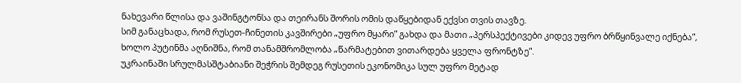ნახევარი წლისა და ვაშინგტონსა და თეირანს შორის ომის დაწყებიდან ექვსი თვის თავზე.
სიმ განაცხადა, რომ რუსეთ-ჩინეთის კავშირები „უფრო მყარი“ გახდა და მათი „პერსპექტივები კიდევ უფრო ბრწყინვალე იქნება“, ხოლო პუტინმა აღნიშნა, რომ თანამშრომლობა „წარმატებით ვითარდება ყველა ფრონტზე“.
უკრაინაში სრულმასშტაბიანი შეჭრის შემდეგ რუსეთის ეკონომიკა სულ უფრო მეტად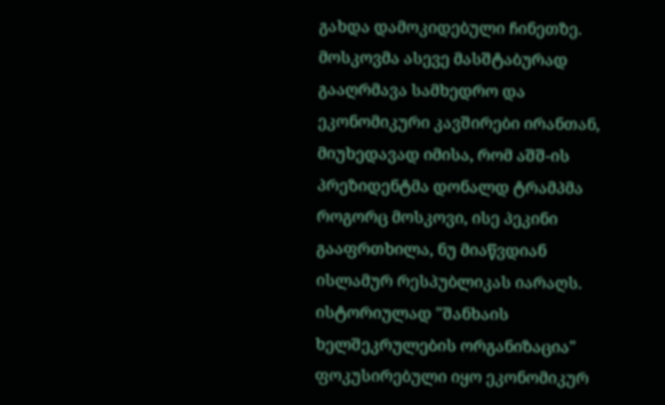გახდა დამოკიდებული ჩინეთზე.
მოსკოვმა ასევე მასშტაბურად გააღრმავა სამხედრო და ეკონომიკური კავშირები ირანთან, მიუხედავად იმისა, რომ აშშ-ის პრეზიდენტმა დონალდ ტრამპმა როგორც მოსკოვი, ისე პეკინი გააფრთხილა, ნუ მიაწვდიან ისლამურ რესპუბლიკას იარაღს.
ისტორიულად "შანხაის ხელშეკრულების ორგანიზაცია" ფოკუსირებული იყო ეკონომიკურ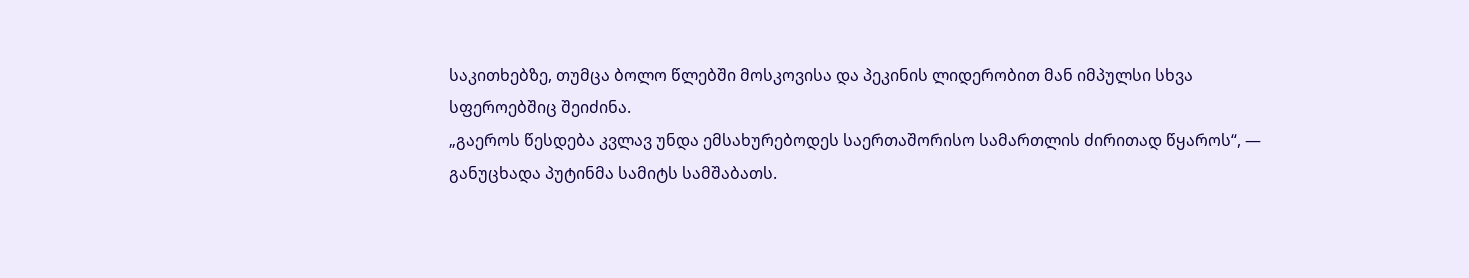საკითხებზე, თუმცა ბოლო წლებში მოსკოვისა და პეკინის ლიდერობით მან იმპულსი სხვა სფეროებშიც შეიძინა.
„გაეროს წესდება კვლავ უნდა ემსახურებოდეს საერთაშორისო სამართლის ძირითად წყაროს“, — განუცხადა პუტინმა სამიტს სამშაბათს.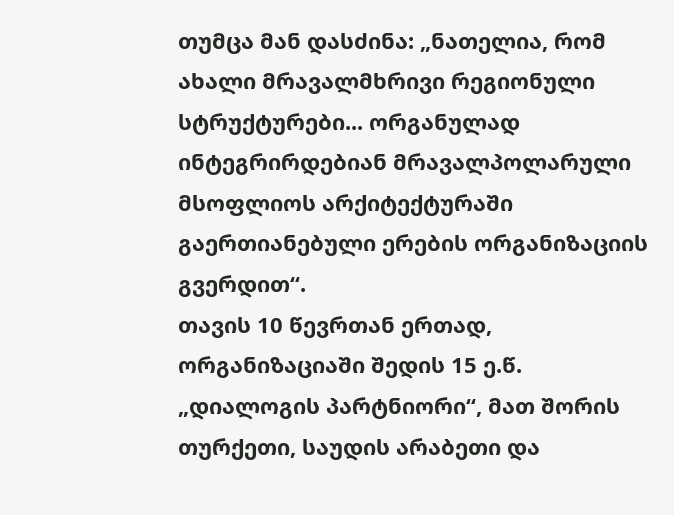თუმცა მან დასძინა: „ნათელია, რომ ახალი მრავალმხრივი რეგიონული სტრუქტურები... ორგანულად ინტეგრირდებიან მრავალპოლარული მსოფლიოს არქიტექტურაში გაერთიანებული ერების ორგანიზაციის გვერდით“.
თავის 10 წევრთან ერთად, ორგანიზაციაში შედის 15 ე.წ. „დიალოგის პარტნიორი“, მათ შორის თურქეთი, საუდის არაბეთი და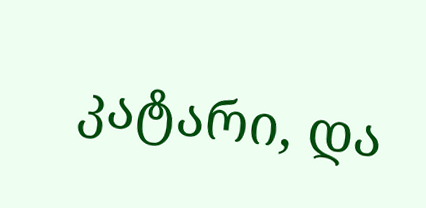კატარი, და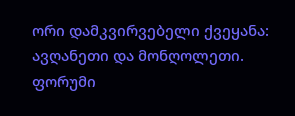ორი დამკვირვებელი ქვეყანა: ავღანეთი და მონღოლეთი.
ფორუმი